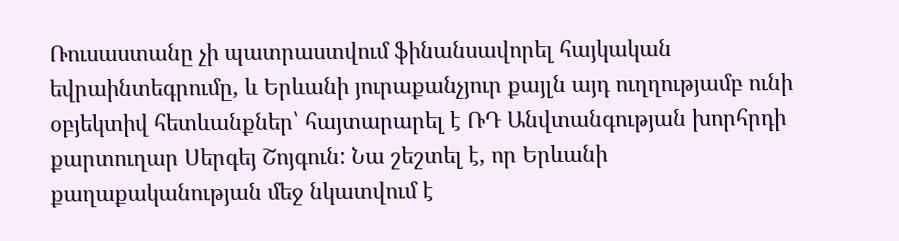Ռուսաստանը չի պատրաստվում ֆինանսավորել հայկական եվրաինտեգրումը, և Երևանի յուրաքանչյուր քայլն այդ ուղղությամբ ունի օբյեկտիվ հետևանքներ՝ հայտարարել է ՌԴ Անվտանգության խորհրդի քարտուղար Սերգեյ Շոյգուն: Նա շեշտել է, որ Երևանի քաղաքականության մեջ նկատվում է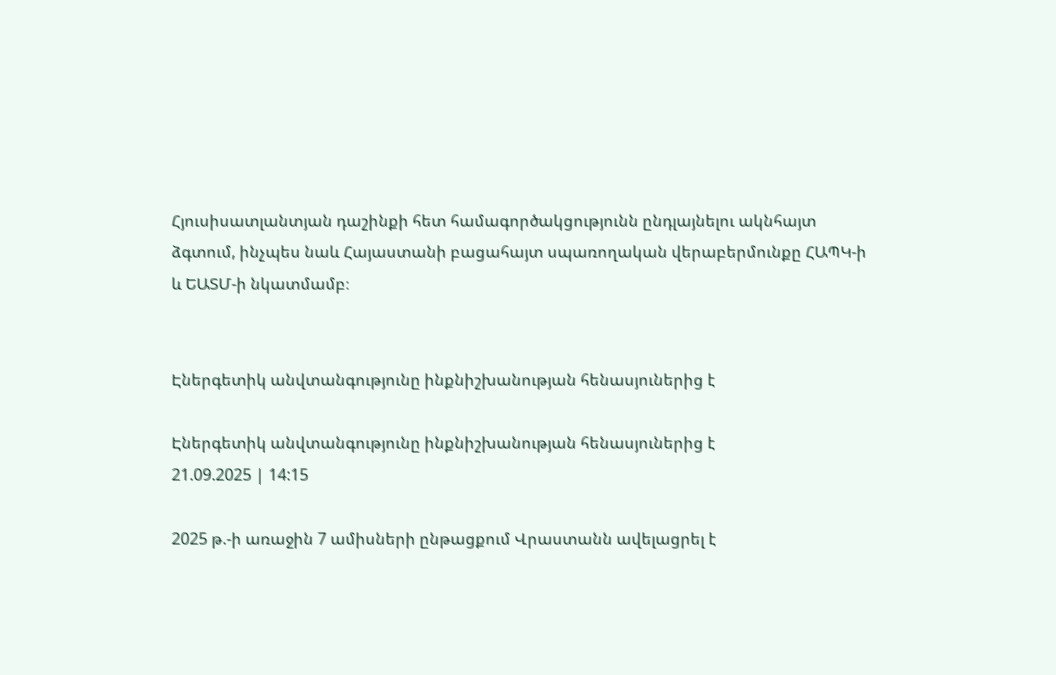Հյուսիսատլանտյան դաշինքի հետ համագործակցությունն ընդլայնելու ակնհայտ ձգտում, ինչպես նաև Հայաստանի բացահայտ սպառողական վերաբերմունքը ՀԱՊԿ-ի և ԵԱՏՄ-ի նկատմամբ։


Էներգետիկ անվտանգությունը ինքնիշխանության հենասյուներից է

Էներգետիկ անվտանգությունը ինքնիշխանության հենասյուներից է
21.09.2025 | 14:15

2025 թ.-ի առաջին 7 ամիսների ընթացքում Վրաստանն ավելացրել է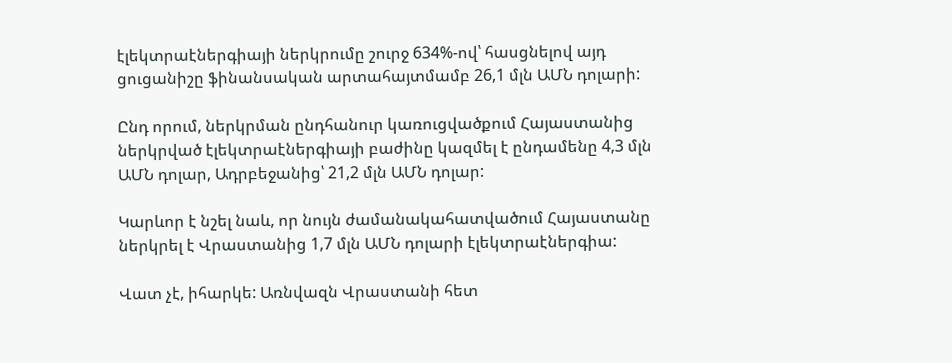էլեկտրաէներգիայի ներկրումը շուրջ 634%-ով՝ հասցնելով այդ ցուցանիշը ֆինանսական արտահայտմամբ 26,1 մլն ԱՄՆ դոլարի:

Ընդ որում, ներկրման ընդհանուր կառուցվածքում Հայաստանից ներկրված էլեկտրաէներգիայի բաժինը կազմել է ընդամենը 4,3 մլն ԱՄՆ դոլար, Ադրբեջանից՝ 21,2 մլն ԱՄՆ դոլար:

Կարևոր է նշել նաև, որ նույն ժամանակահատվածում Հայաստանը ներկրել է Վրաստանից 1,7 մլն ԱՄՆ դոլարի էլեկտրաէներգիա:

Վատ չէ, իհարկե: Առնվազն Վրաստանի հետ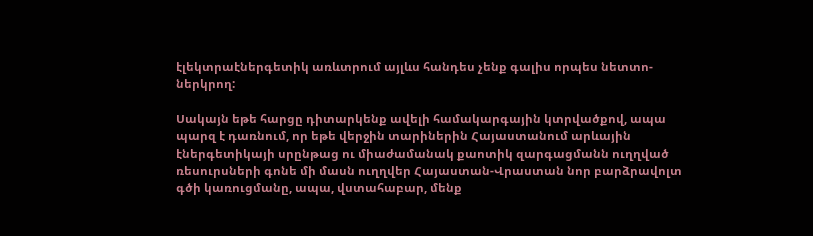էլեկտրաէներգետիկ առևտրում այլևս հանդես չենք գալիս որպես նետտո-ներկրող:

Սակայն եթե հարցը դիտարկենք ավելի համակարգային կտրվածքով, ապա պարզ է դառնում, որ եթե վերջին տարիներին Հայաստանում արևային էներգետիկայի սրընթաց ու միաժամանակ քաոտիկ զարգացմանն ուղղված ռեսուրսների գոնե մի մասն ուղղվեր Հայաստան-Վրաստան նոր բարձրավոլտ գծի կառուցմանը, ապա, վստահաբար, մենք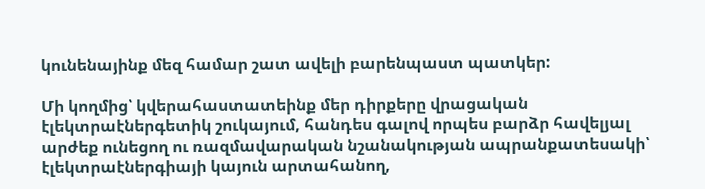կունենայինք մեզ համար շատ ավելի բարենպաստ պատկեր:

Մի կողմից՝ կվերահաստատեինք մեր դիրքերը վրացական էլեկտրաէներգետիկ շուկայում, հանդես գալով որպես բարձր հավելյալ արժեք ունեցող ու ռազմավարական նշանակության ապրանքատեսակի՝ էլեկտրաէներգիայի կայուն արտահանող,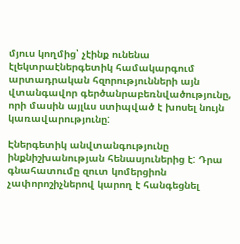մյուս կողմից՝ չէինք ունենա էլեկտրաէներգետիկ համակարգում արտադրական հզորությունների այն վտանգավոր գերծանրաբեռնվածությունը, որի մասին այլևս ստիպված է խոսել նույն կառավարությունը:

Էներգետիկ անվտանգությունը ինքնիշխանության հենասյուներից է: Դրա գնահատումը զուտ կոմերցիոն չափորոշիչներով կարող է հանգեցնել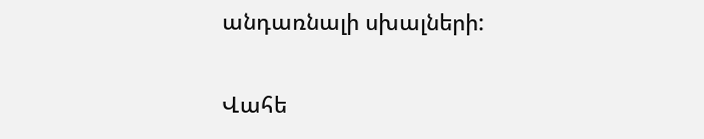անդառնալի սխալների:

Վահե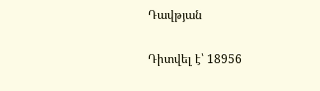Դավթյան

Դիտվել է՝ 18956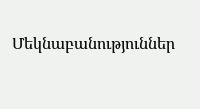Մեկնաբանություններ